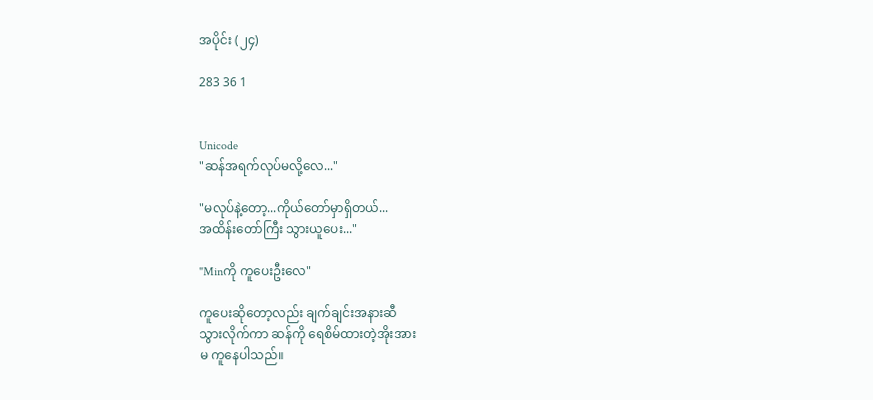အပိုင်း (၂၄)

283 36 1


Unicode
"ဆန်အရက်လုပ်မလို့လေ..."

"မလုပ်နဲ့တော့...ကိုယ်တော်မှာရှိတယ်...
အထိန်းတော်ကြီး သွားယူပေး..."

"Minကို ကူပေးဦးလေ"

ကူပေးဆိုတော့လည်း ချက်ချင်းအနားဆီ
သွားလိုက်ကာ ဆန်ကို ရေစိမ်ထားတဲ့အိုးအား
မ ကူနေပါသည်။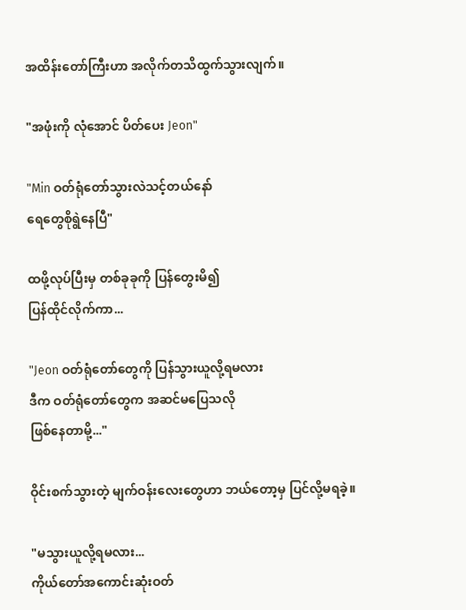အထိန်းတော်ကြီးဟာ အလိုက်တသိထွက်သွားလျက်။

"အဖုံးကို လုံအောင် ပိတ်ပေး Jeon"

"Min ဝတ်ရုံတော်သွားလဲသင့်တယ်နော်
ရေတွေစိုရွဲနေပြီ"

ထဖို့လုပ်ပြီးမှ တစ်ခုခုကို ပြန်တွေးမိ၍
ပြန်ထိုင်လိုက်ကာ...

"Jeon ဝတ်ရုံတော်တွေကို ပြန်သွားယူလို့ရမလား
ဒီက ဝတ်ရုံတော်တွေက အဆင်မပြေသလို
ဖြစ်နေတာမို့..."

ဝိုင်းစက်သွားတဲ့ မျက်ဝန်းလေးတွေဟာ ဘယ်တော့မှ ပြင်လို့မရခဲ့။

"မသွားယူလို့ရမလား...
ကိုယ်တော်အကောင်းဆုံးဝတ်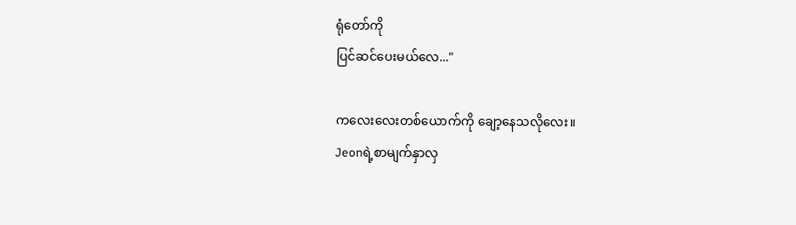ရုံတော်ကို
ပြင်ဆင်ပေးမယ်လေ..."

ကလေးလေးတစ်ယောက်ကို ချော့နေသလိုလေး။
Jeonရဲ့စာမျက်နှာလှ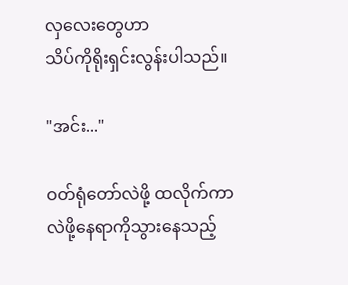လှလေးတွေဟာ
သိပ်ကိုရိုးရှင်းလွန်းပါသည်။

"အင်း..."

ဝတ်ရုံတော်လဲဖို့ ထလိုက်ကာ
လဲဖို့နေရာကိုသွားနေသည့်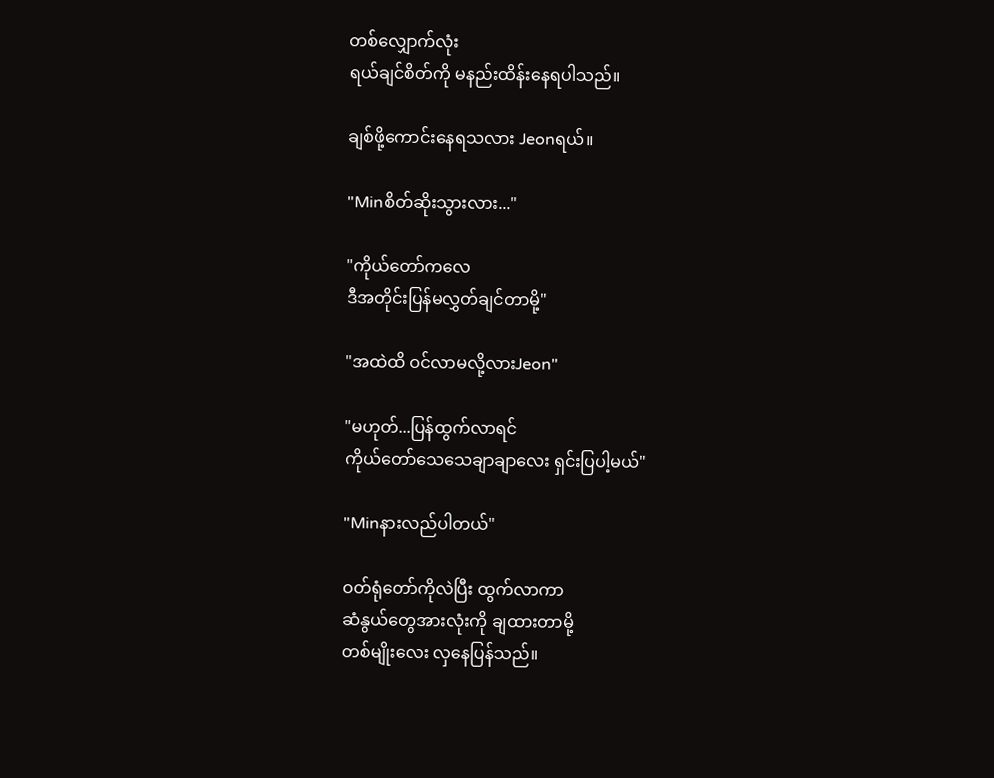တစ်လျှောက်လုံး
ရယ်ချင်စိတ်ကို မနည်းထိန်းနေရပါသည်။

ချစ်ဖို့ကောင်းနေရသလား Jeonရယ်။

"Minစိတ်ဆိုးသွားလား..."

"ကိုယ်တော်ကလေ
ဒီအတိုင်းပြန်မလွှတ်ချင်တာမို့"

"အထဲထိ ဝင်လာမလို့လားJeon"

"မဟုတ်...ပြန်ထွက်လာရင်
ကိုယ်တော်သေသေချာချာလေး ရှင်းပြပါ့မယ်"

"Minနားလည်ပါတယ်"

ဝတ်ရုံတော်ကိုလဲပြီး ထွက်လာကာ
ဆံနွယ်တွေအားလုံးကို ချထားတာမို့
တစ်မျိုးလေး လှနေပြန်သည်။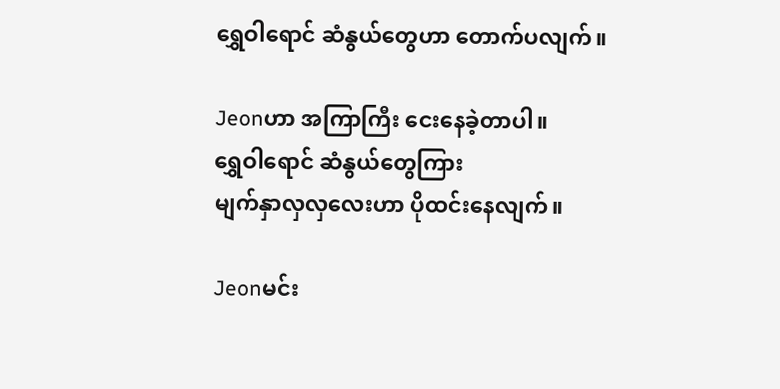ရွှေဝါရောင် ဆံနွယ်တွေဟာ တောက်ပလျက်။

Jeonဟာ အကြာကြီး ငေးနေခဲ့တာပါ။
ရွှေဝါရောင် ဆံနွယ်တွေကြား
မျက်နှာလှလှလေးဟာ ပိုထင်းနေလျက်။

Jeonမင်း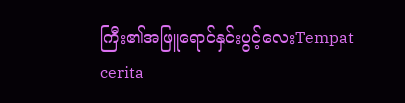ကြီး၏အဖြူရောင်နှင်းပွင့်လေးTempat cerita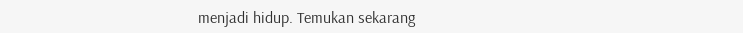menjadi hidup. Temukan sekarang